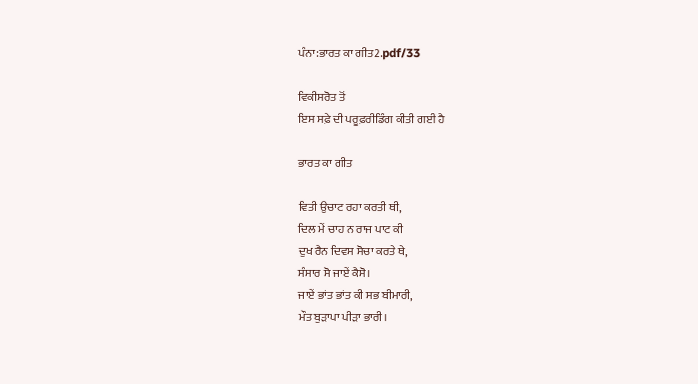ਪੰਨਾ:ਭਾਰਤ ਕਾ ਗੀਤ2.pdf/33

ਵਿਕੀਸਰੋਤ ਤੋਂ
ਇਸ ਸਫ਼ੇ ਦੀ ਪਰੂਫ਼ਰੀਡਿੰਗ ਕੀਤੀ ਗਈ ਹੈ

ਭਾਰਤ ਕਾ ਗੀਤ

ਵਿਤੀ ਉਚਾਟ ਰਹਾ ਕਰਤੀ ਥੀ,
ਦਿਲ ਮੇਂ ਚਾਹ ਨ ਰਾਜ ਪਾਟ ਕੀ
ਦੁਖ ਰੈਨ ਦਿਵਸ ਸੋਚਾ ਕਰਤੇ ਥੇ,
ਸੰਸਾਰ ਸੋ ਜਾਏਂ ਕੈਸੋ।
ਜਾਏਂ ਭਾਂਤ ਭਾਂਤ ਕੀ ਸਭ ਬੀਮਾਰੀ,
ਮੌਤ ਬੁੜਾਪਾ ਪੀੜਾ ਭਾਰੀ।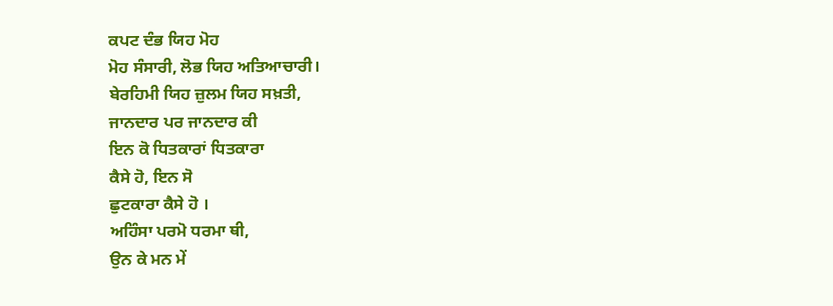ਕਪਟ ਦੰਭ ਯਿਹ ਮੋਹ
ਮੋਹ ਸੰਸਾਰੀ, ਲੋਭ ਯਿਹ ਅਤਿਆਚਾਰੀ।
ਬੇਰਹਿਮੀ ਯਿਹ ਜ਼ੁਲਮ ਯਿਹ ਸਖ਼ਤੀ,
ਜਾਨਦਾਰ ਪਰ ਜਾਨਦਾਰ ਕੀ
ਇਨ ਕੋ ਧਿਤਕਾਰਾਂ ਧਿਤਕਾਰਾ
ਕੈਸੇ ਹੋ, ਇਨ ਸੋ
ਛੁਟਕਾਰਾ ਕੈਸੇ ਹੋ ।
ਅਹਿੰਸਾ ਪਰਮੋ ਧਰਮਾ ਥੀ,
ਉਨ ਕੇ ਮਨ ਮੇਂ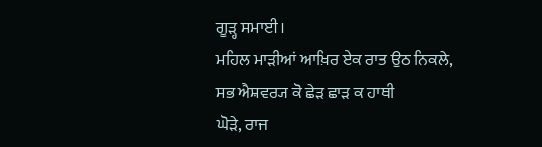ਗੂੜ੍ਹ ਸਮਾਈ।
ਮਹਿਲ ਮਾੜੀਆਂ ਆਖ਼ਿਰ ਏਕ ਰਾਤ ਉਠ ਨਿਕਲੇ,
ਸਭ ਐਸ਼ਵਰ੍ਯ ਕੋ ਛੇੜ ਛਾੜ ਕ ਹਾਥੀ
ਘੋੜੇ, ਰਾਜ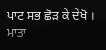ਪਾਟ ਸਭ ਛੋੜ ਕੇ ਦੇਖੋ ।
ਮਾਤਾ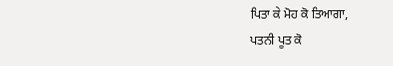ਪਿਤਾ ਕੇ ਮੋਹ ਕੋ ਤਿਆਗਾ,
ਪਤਨੀ ਪੂਤ ਕੋ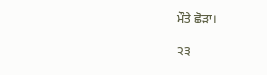ਮੌਤੇ ਛੋੜਾ।

੨੩